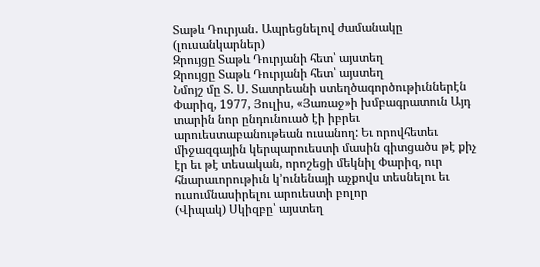Տաթև Դուրյան․ Ապրեցնելով ժամանակը (լուսանկարներ)
Զրույցը Տաթև Դուրյանի հետ՝ այստեղ
Զրույցը Տաթև Դուրյանի հետ՝ այստեղ
Նմոյշ մը Տ. Ս. Տատրեանի ստեղծագործութիւններէն Փարիզ, 1977, Յուլիս, «Յառաջ»ի խմբագրատուն Այդ տարին նոր ընդունուած էի իբրեւ արուեստաբանութեան ուսանող: Եւ որովհետեւ միջազգային կերպարուեստի մասին գիտցածս թէ քիչ էր եւ թէ տեսական, որոշեցի մեկնիլ Փարիզ, ուր հնարաւորութիւն կ’ունենայի աչքովս տեսնելու եւ ուսումնասիրելու արուեստի բոլոր
(Վիպակ) Սկիզբը՝ այստեղ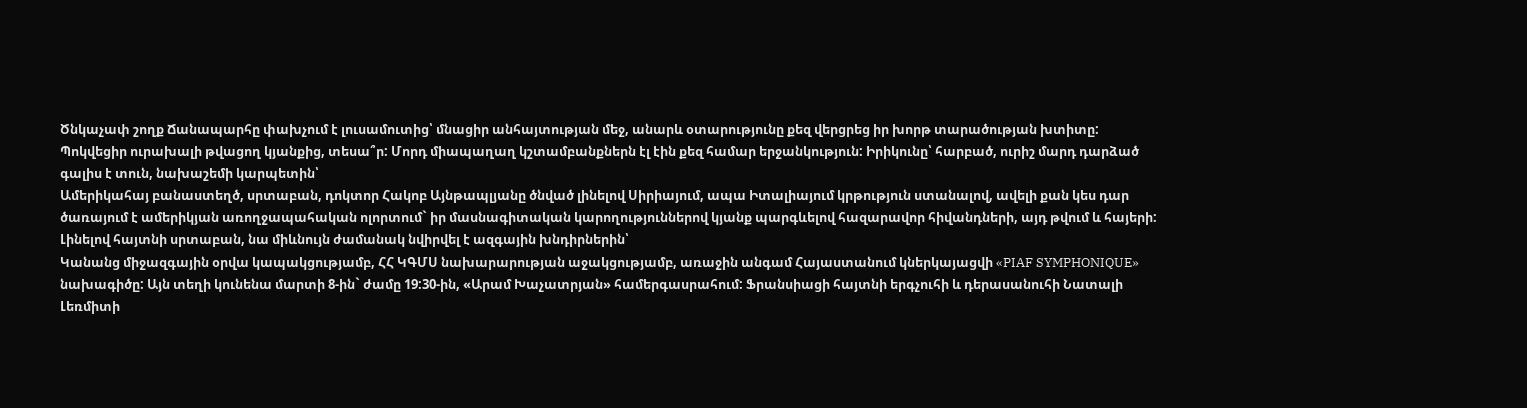Ծնկաչափ շողք Ճանապարհը փախչում է լուսամուտից՝ մնացիր անհայտության մեջ, անարև օտարությունը քեզ վերցրեց իր խորթ տարածության խտիտը: Պոկվեցիր ուրախալի թվացող կյանքից, տեսա՞ր: Մորդ միապաղաղ կշտամբանքներն էլ էին քեզ համար երջանկություն: Իրիկունը՝ հարբած, ուրիշ մարդ դարձած գալիս է տուն, նախաշեմի կարպետին՝
Ամերիկահայ բանաստեղծ, սրտաբան, դոկտոր Հակոբ Այնթապլյանը ծնված լինելով Սիրիայում, ապա Իտալիայում կրթություն ստանալով, ավելի քան կես դար ծառայում է ամերիկյան առողջապահական ոլորտում` իր մասնագիտական կարողություններով կյանք պարգևելով հազարավոր հիվանդների, այդ թվում և հայերի: Լինելով հայտնի սրտաբան, նա միևնույն ժամանակ նվիրվել է ազգային խնդիրներին՝
Կանանց միջազգային օրվա կապակցությամբ, ՀՀ ԿԳՄՍ նախարարության աջակցությամբ, առաջին անգամ Հայաստանում կներկայացվի «PIAF SYMPHONIQUE» նախագիծը: Այն տեղի կունենա մարտի 8-ին` ժամը 19:30-ին, «Արամ Խաչատրյան» համերգասրահում: Ֆրանսիացի հայտնի երգչուհի և դերասանուհի Նատալի Լեռմիտի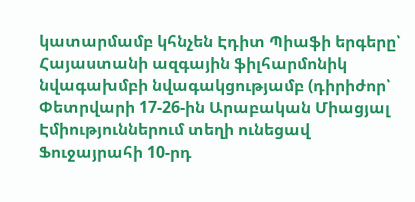կատարմամբ կհնչեն Էդիտ Պիաֆի երգերը՝ Հայաստանի ազգային ֆիլհարմոնիկ նվագախմբի նվագակցությամբ (դիրիժոր՝
Փետրվարի 17-26-ին Արաբական Միացյալ Էմիություններում տեղի ունեցավ Ֆուջայրահի 10-րդ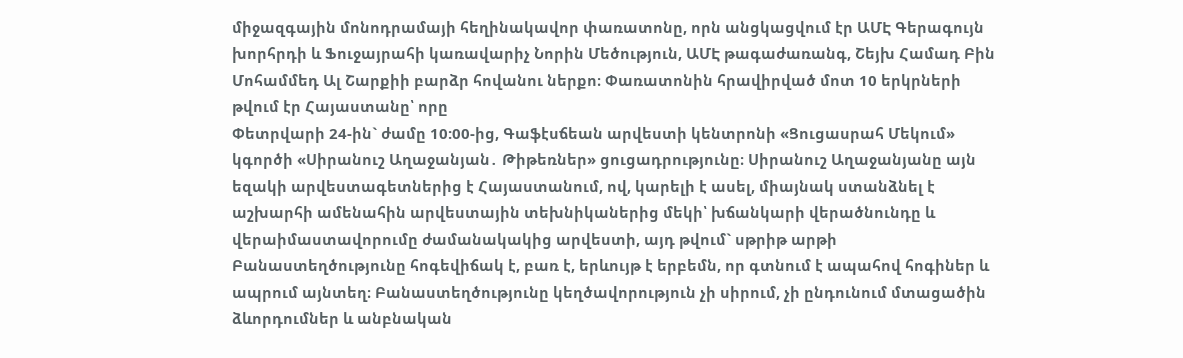միջազգային մոնոդրամայի հեղինակավոր փառատոնը, որն անցկացվում էր ԱՄԷ Գերագույն խորհրդի և Ֆուջայրահի կառավարիչ Նորին Մեծություն, ԱՄԷ թագաժառանգ, Շեյխ Համադ Բին Մոհամմեդ Ալ Շարքիի բարձր հովանու ներքո։ Փառատոնին հրավիրված մոտ 10 երկրների թվում էր Հայաստանը՝ որը
Փետրվարի 24-ին` ժամը 10:00-ից, Գաֆէսճեան արվեստի կենտրոնի «Ցուցասրահ Մեկում» կգործի «Սիրանուշ Աղաջանյան․ Թիթեռներ» ցուցադրությունը։ Սիրանուշ Աղաջանյանը այն եզակի արվեստագետներից է Հայաստանում, ով, կարելի է ասել, միայնակ ստանձնել է աշխարհի ամենահին արվեստային տեխնիկաներից մեկի՝ խճանկարի վերածնունդը և վերաիմաստավորումը ժամանակակից արվեստի, այդ թվում` սթրիթ արթի
Բանաստեղծությունը հոգեվիճակ է, բառ է, երևույթ է երբեմն, որ գտնում է ապահով հոգիներ և ապրում այնտեղ։ Բանաստեղծությունը կեղծավորություն չի սիրում, չի ընդունում մտացածին ձևորդումներ և անբնական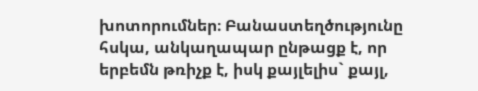խոտորումներ։ Բանաստեղծությունը հսկա, անկաղապար ընթացք է, որ երբեմն թռիչք է, իսկ քայլելիս` քայլ,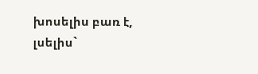խոսելիս բառ է, լսելիս`